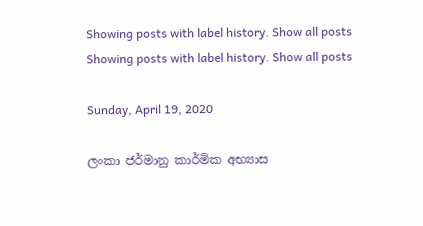Showing posts with label history. Show all posts
Showing posts with label history. Show all posts

Sunday, April 19, 2020

ලංකා ජර්මානු කාර්මික අභ්‍යාස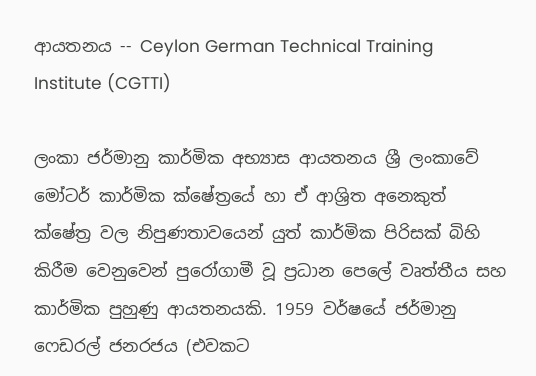ආයතනය -- Ceylon German Technical Training Institute (CGTTI)

ලංකා ජර්මානු කාර්මික අභ්‍යාස ආයතනය ශ්‍රී ලංකාවේ මෝටර් කාර්මික ක්ෂේත්‍රයේ හා ඒ ආශ්‍රිත අනෙකුත් ක්ෂේත්‍ර වල නිපුණතාවයෙන් යුත් කාර්මික පිරිසක් බිහි කිරීම වෙනුවෙන් පුරෝගාමී වූ ප්‍රධාන පෙලේ වෘත්තීය සහ කාර්මික පුහුණු ආයතනයකි. 1959 වර්ෂයේ ජර්මානු ෆෙඩරල් ජනරජය (එවකට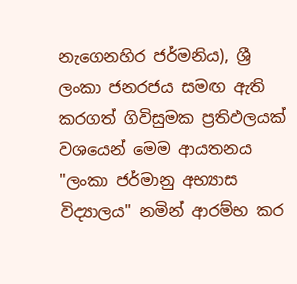නැගෙනහිර ජර්මනිය), ශ්‍රී ලංකා ජනරජය සමඟ ඇති කරගත් ගිවිසුමක ප්‍රතිඵලයක් වශයෙන් මෙම ආයතනය "ලංකා ජර්මානු අභ්‍යාස විද්‍යාලය" නමින් ආරම්භ කර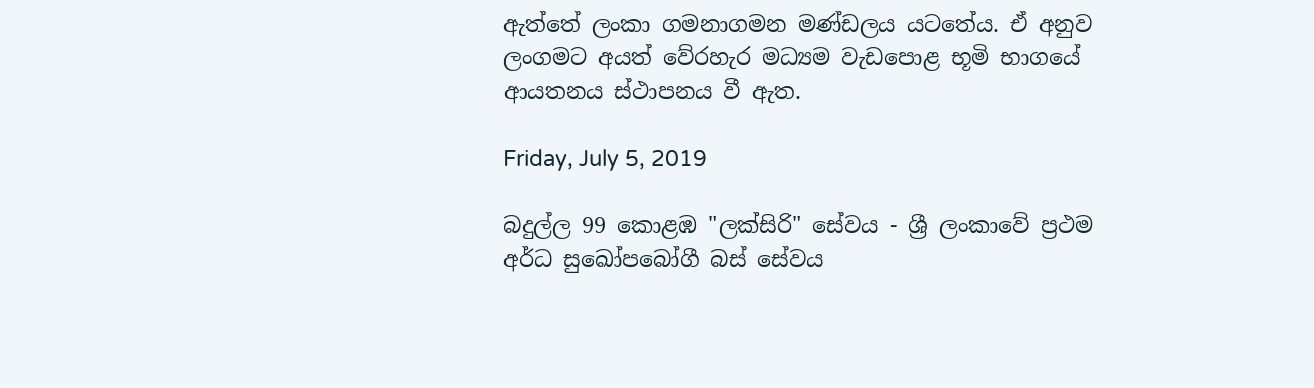ඇත්තේ ලංකා ගමනාගමන මණ්ඩලය යටතේය. ඒ අනුව ලංගමට අයත් වේරහැර මධ්‍යම වැඩපොළ භූමි භාගයේ ආයතනය ස්ථාපනය වී ඇත.

Friday, July 5, 2019

බදුල්ල 99 කොළඹ "ලක්සිරි" සේවය - ශ්‍රී ලංකාවේ ප්‍රථම අර්ධ සුඛෝපබෝගී බස් සේවය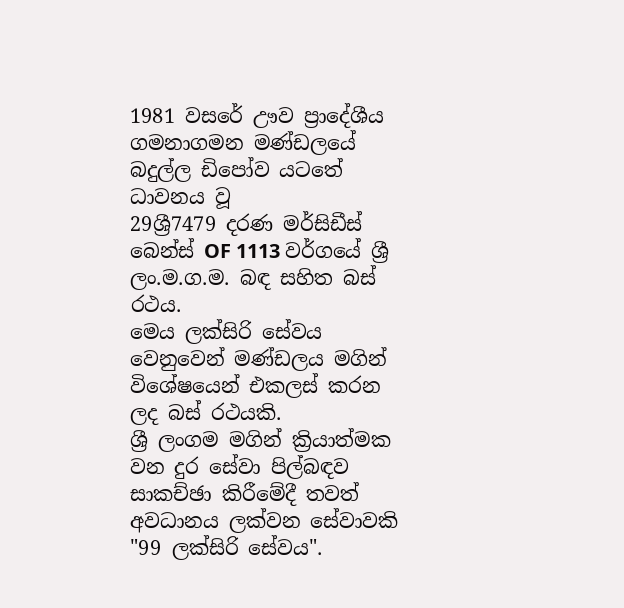1981 වසරේ ඌව ප්‍රාදේශීය ගමනාගමන මණ්ඩලයේ බදුල්ල ඩිපෝව යටතේ ධාවනය වූ
29ශ්‍රී7479 දරණ මර්සිඩීස් බෙන්ස් OF 1113 වර්ගයේ ශ්‍රී ලං.ම.ග.ම. බඳ සහිත බස් රථය.
මෙය ලක්සිරි සේවය වෙනුවෙන් මණ්ඩලය මගින් විශේෂයෙන් එකලස් කරන ලද බස් රථයකි.
ශ්‍රී ලංගම මගින් ක්‍රියාත්මක වන දුර සේවා පිල්බඳව සාකච්ඡා කිරීමේදී තවත් අවධානය ලක්වන සේවාවකි "99 ලක්සිරි සේවය".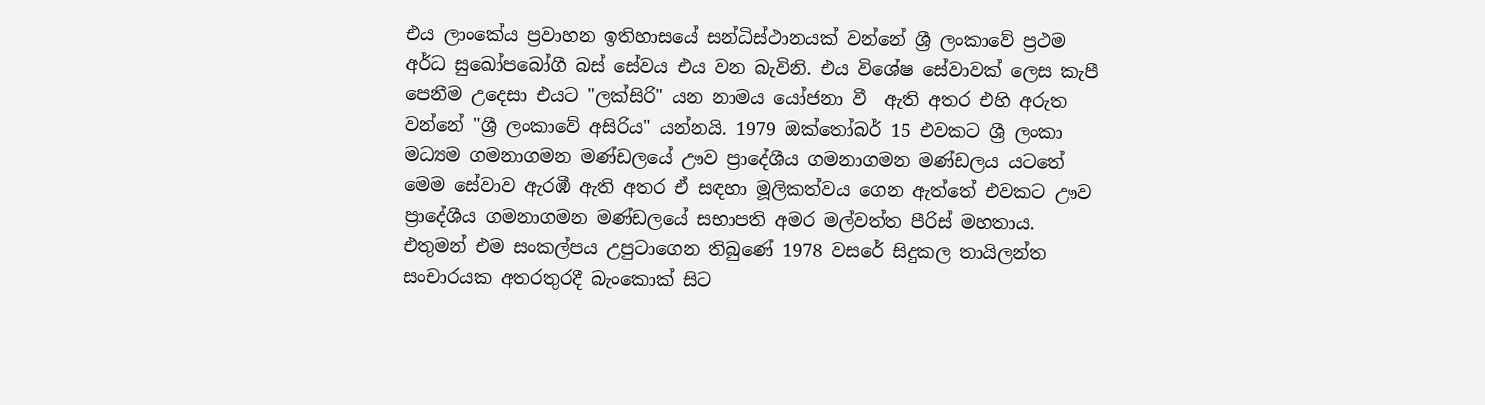එය ලාංකේය ප්‍රවාහන ඉතිහාසයේ සන්ධිස්ථානයක් වන්නේ ශ්‍රී ලංකාවේ ප්‍රථම අර්ධ සුඛෝපබෝගී බස් සේවය එය වන බැවිනි. එය විශේෂ සේවාවක් ලෙස කැපී පෙනීම උදෙසා එයට "ලක්සිරි" යන නාමය යෝජනා වී  ඇති අතර එහි අරුත වන්නේ "ශ්‍රී ලංකාවේ අසිරිය" යන්නයි. 1979 ඔක්තෝබර් 15 එවකට ශ්‍රී ලංකා මධ්‍යම ගමනාගමන මණ්ඩලයේ ඌව ප්‍රාදේශීය ගමනාගමන මණ්ඩලය යටතේ මෙම සේවාව ඇරඹී ඇති අතර ඒ සඳහා මූලිකත්වය ගෙන ඇත්තේ එවකට ඌව ප්‍රාදේශීය ගමනාගමන මණ්ඩලයේ සභාපති අමර මල්වත්ත පීරිස් මහතාය. එතුමන් එම සංකල්පය උපුටාගෙන තිබුණේ 1978 වසරේ සිදුකල තායිලන්ත සංචාරයක අතරතුරදී බැංකොක් සිට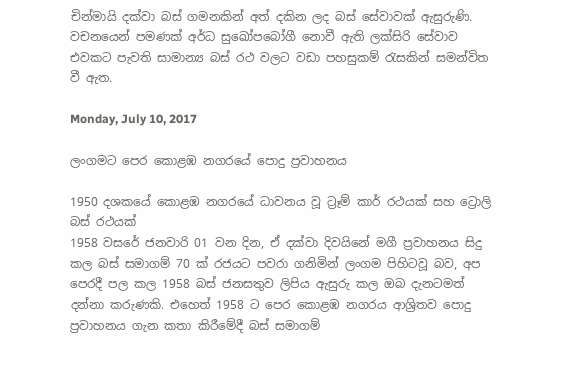චින්මායි දක්වා බස් ගමනකින් අත් දකින ලද බස් සේවාවක් ඇසුරුණි. වචනයෙන් පමණක් අර්ධ සුඛෝපබෝගී නොවී ඇති ලක්සිරි සේවාව එවකට පැවති සාමාන්‍ය බස් රථ වලට වඩා පහසුකම් රැසකින් සමන්විත වී ඇත.

Monday, July 10, 2017

ලංගමට පෙර කොළඹ නගරයේ පොදු ප්‍රවාහනය

1950 දශකයේ කොළඹ නගරයේ ධාවනය වූ ට්‍රෑම් කාර් රථයක් සහ ට්‍රොලි බස් රථයක්
1958 වසරේ ජනවාරි 01 වන දින, ඒ දක්වා දිවයිනේ මගී ප්‍රවාහනය සිදු කල බස් සමාගම් 70 ක් රජයට පවරා ගනිමින් ලංගම පිහිටවූ බව, අප පෙරදී පල කල 1958 බස් ජනසතුව ලිපිය ඇසුරු කල ඔබ දැනටමත් දන්නා කරුණකි. එහෙත් 1958 ට පෙර කොළඹ නගරය ආශ්‍රිතව පොදු ප්‍රවාහනය ගැන කතා කිරීමේදී බස් සමාගම්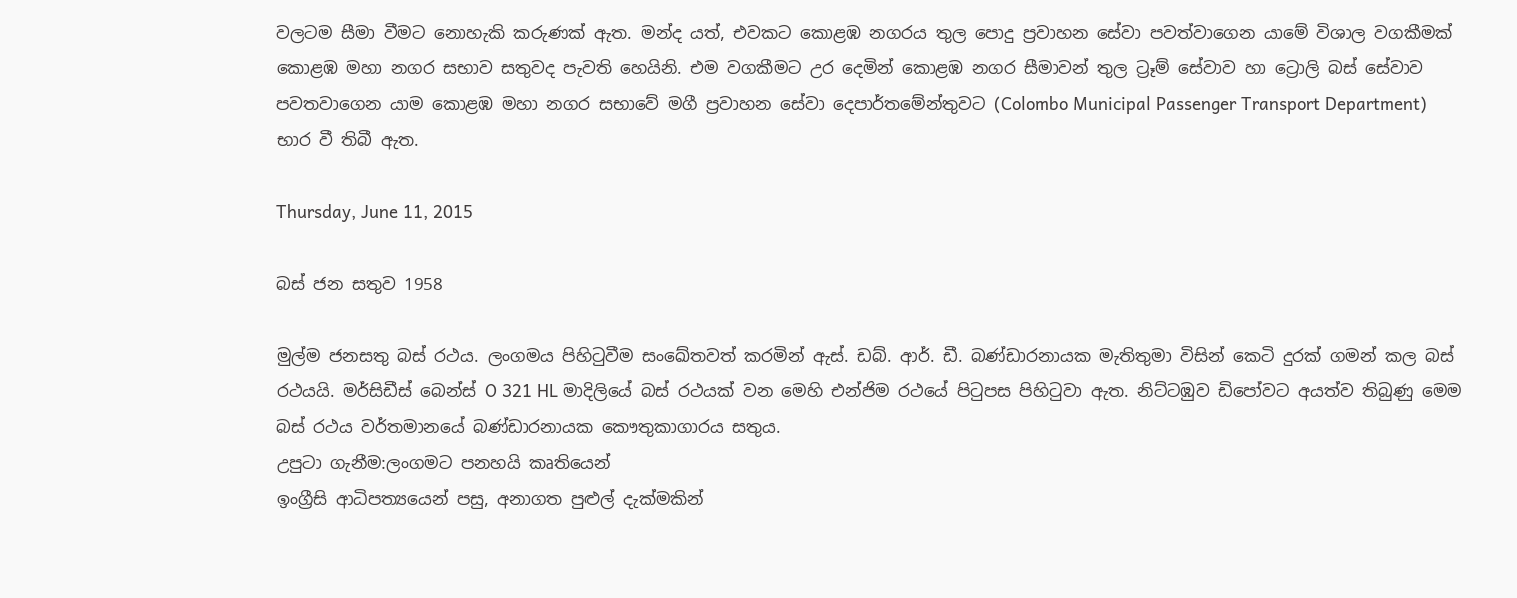වලටම සීමා වීමට නොහැකි කරුණක් ඇත. මන්ද යත්, එවකට කොළඹ නගරය තුල පොදු ප්‍රවාහන සේවා පවත්වාගෙන යාමේ විශාල වගකීමක් කොළඹ මහා නගර සභාව සතුවද පැවති හෙයිනි. එම වගකීමට උර දෙමින් කොළඹ නගර සීමාවන් තුල ට්‍රෑම් සේවාව හා ට්‍රොලි බස් සේවාව පවතවාගෙන යාම කොළඹ මහා නගර සභාවේ මගී ප්‍රවාහන සේවා දෙපාර්තමේන්තුවට (Colombo Municipal Passenger Transport Department) භාර වී තිබී ඇත.

Thursday, June 11, 2015

බස් ජන සතුව 1958

මුල්ම ජනසතු බස් රථය. ලංගමය පිහිටුවීම සංඛේතවත් කරමින් ඇස්. ඩබ්. ආර්. ඩී. බණ්ඩාරනායක මැතිතුමා විසින් කෙටි දුරක් ගමන් කල බස් රථයයි. මර්සිඩීස් බෙන්ස් O 321 HL මාදිලියේ බස් රථයක් වන මෙහි එන්ජිම රථයේ පිටුපස පිහිටුවා ඇත. නිට්ටඹුව ඩිපෝවට අයත්ව තිබුණු මෙම බස් රථය වර්තමානයේ බණ්ඩාරනායක කෞතුකාගාරය සතුය.
උපුටා ගැනීම:ලංගමට පනහයි කෘතියෙන්
ඉංග්‍රීසි ආධිපත්‍යයෙන් පසු, අනාගත පුළුල් දැක්මකින්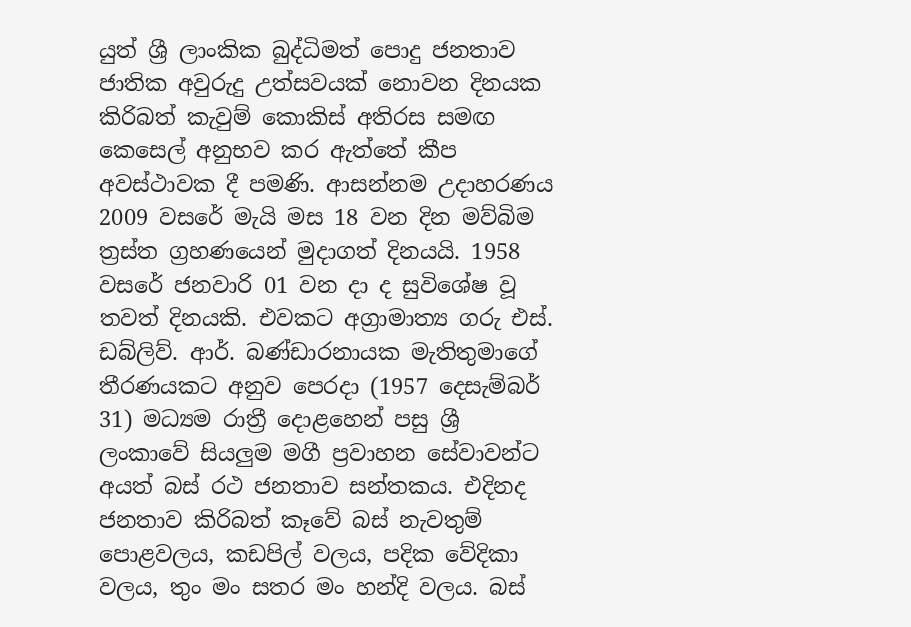යුත් ශ්‍රී ලාංකික බුද්ධිමත් පොදු ජනතාව ජාතික අවුරුදු උත්සවයක් නොවන දිනයක කිරිබත් කැවුම් කොකිස් අතිරස සමඟ කෙසෙල් අනුභව කර ඇත්තේ කීප අවස්ථාවක දී පමණි. ආසන්නම උදාහරණය 2009 වසරේ මැයි මස 18 වන දින මව්බිම ත්‍රස්ත ග්‍රහණයෙන් මුදාගත් දිනයයි. 1958 වසරේ ජනවාරි 01 වන දා ද සුවිශේෂ වූ තවත් දිනයකි. එවකට අග්‍රාමාත්‍ය ගරු එස්. ඩබ්ලිව්. ආර්. බණ්ඩාරනායක මැතිතුමාගේ තීරණයකට අනුව පෙරදා (1957 දෙසැම්බර් 31) මධ්‍යම රාත්‍රී දොළහෙන් පසු ශ්‍රී ලංකාවේ සියලුම මගී ප්‍රවාහන සේවාවන්ට අයත් බස් රථ ජනතාව සන්තකය. එදිනද ජනතාව කිරිබත් කෑවේ බස් නැවතුම් පොළවලය, කඩපිල් වලය, පදික වේදිකා වලය, තුං මං සතර මං හන්දි වලය. බස්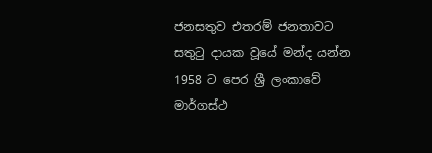ජනසතුව එතරම් ජනතාවට සතුටු දායක වූයේ මන්ද යන්න 1958 ට පෙර ශ්‍රී ලංකාවේ මාර්ගස්ථ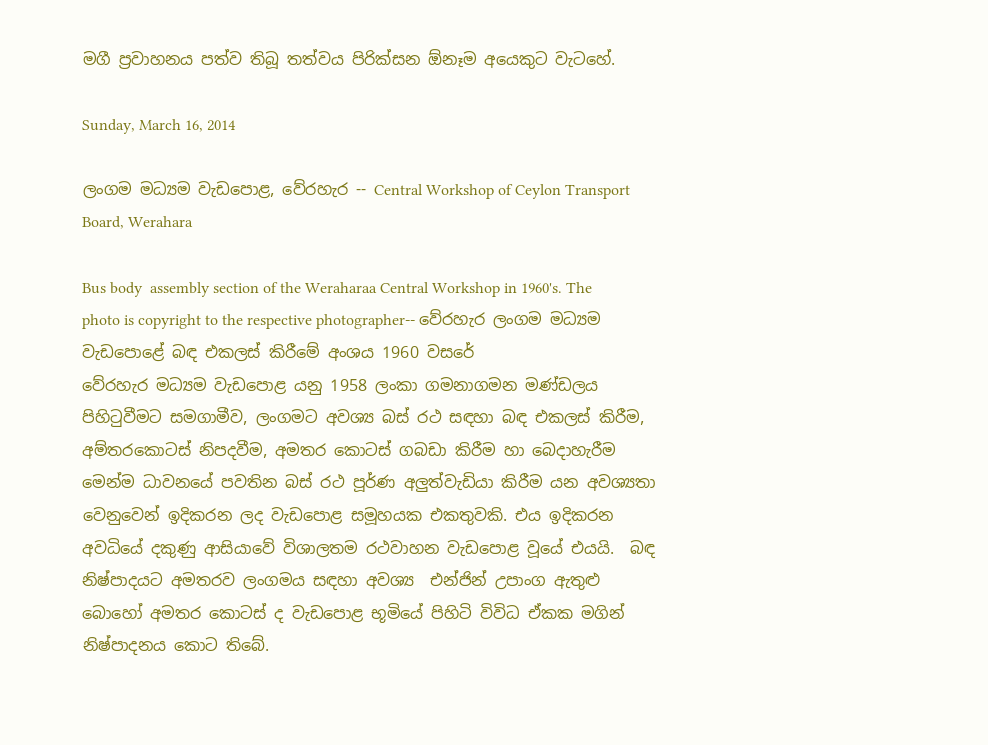මගී ප්‍රවාහනය පත්ව තිබූ තත්වය පිරික්සන ඕනෑම අයෙකුට වැටහේ.

Sunday, March 16, 2014

ලංගම මධ්‍යම වැඩපොළ, වේරහැර -- Central Workshop of Ceylon Transport Board, Werahara

Bus body  assembly section of the Weraharaa Central Workshop in 1960's. The photo is copyright to the respective photographer-- වේරහැර ලංගම මධ්‍යම වැඩපොළේ බඳ එකලස් කිරීමේ අංශය 1960 වසරේ
වේරහැර මධ්‍යම වැඩපොළ යනු 1958 ලංකා ගමනාගමන මණ්ඩලය පිහිටුවීමට සමගාමීව, ලංගමට අවශ්‍ය බස් රථ සඳහා බඳ එකලස් කිරීම, අම්තරකොටස් නිපදවීම, අමතර කොටස් ගබඩා කිරීම හා බෙදාහැරීම මෙන්ම ධාවනයේ පවතින බස් රථ පූර්ණ අලුත්වැඩියා කිරීම යන අවශ්‍යතා වෙනුවෙන් ඉදිකරන ලද වැඩපොළ සමූහයක එකතුවකි. එය ඉදිකරන අවධියේ දකුණු ආසියාවේ විශාලතම රථවාහන වැඩපොළ වූයේ එයයි.  බඳ නිෂ්පාදයට අමතරව ලංගමය සඳහා අවශ්‍ය  එන්ජින් උපාංග ඇතුළු බොහෝ අමතර කොටස් ද වැඩපොළ භූමියේ පිහිටි විවිධ ඒකක මගින් නිෂ්පාදනය කොට තිබේ.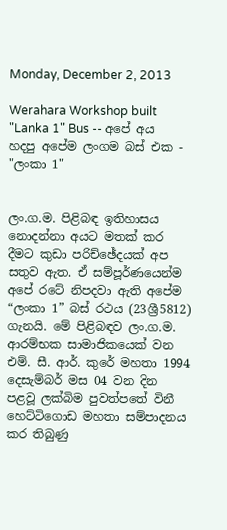Monday, December 2, 2013

Werahara Workshop built "Lanka 1" Bus -- අපේ අය හදපු අපේම ලංගම බස් එක - "ලංකා 1"


ලං.ග.ම. පිළිබඳ ඉතිහාසය නොදන්නා අයට මතක් කර දීමට කුඩා පරිච්ඡේදයක් අප සතුව ඇත. ඒ සම්පූර්ණයෙන්ම අපේ රටේ නිපදවා ඇති අපේම “ලංකා 1” බස් රථය (23ශ්‍රී5812) ගැනයි. මේ පිළිබඳව ලං.ග.ම. ආරම්භක සාමාජිකයෙක් වන එම්. සී. ආර්. කුරේ මහතා 1994 දෙසැම්බර් මස 04 වන දින පළවූ ලක්බිම පුවත්පතේ විනී හෙට්ටිගොඩ මහතා සම්පාදනය කර තිබුණු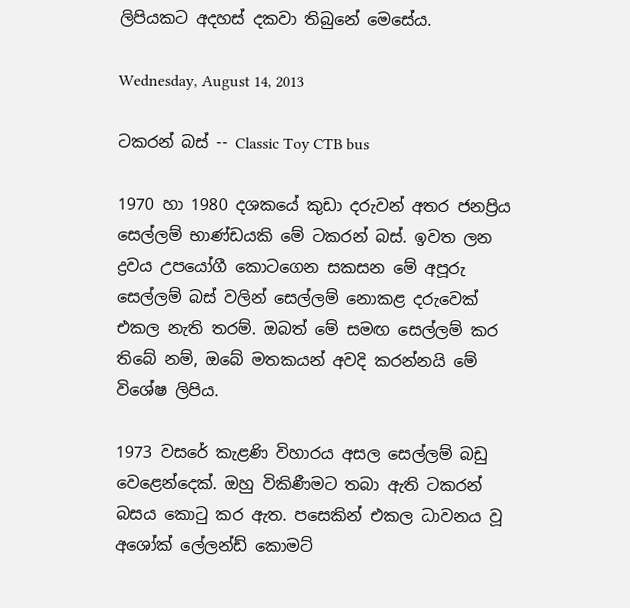ලිපියකට අදහස් දකවා තිබුනේ මෙසේය.

Wednesday, August 14, 2013

ටකරන් බස් -- Classic Toy CTB bus

1970 හා 1980 දශකයේ කුඩා දරුවන් අතර ජනප්‍රිය සෙල්ලම් භාණ්ඩයකි මේ ටකරන් බස්. ඉවත ලන ද්‍රවය උපයෝගී කොටගෙන සකසන මේ අපූරු සෙල්ලම් බස් වලින් සෙල්ලම් නොකළ දරුවෙක් එකල නැති තරම්. ඔබත් මේ සමඟ සෙල්ලම් කර තිබේ නම්, ඔබේ මතකයන් අවදි කරන්නයි මේ විශේෂ ලිපිය.

1973 වසරේ කැළණි විහාරය අසල සෙල්ලම් බඩු වෙළෙන්දෙක්. ඔහු විකිණීමට තබා ඇති ටකරන් බසය කොටු කර ඇත. පසෙකින් එකල ධාවනය වූ අශෝක් ලේලන්ඩ් කොමට්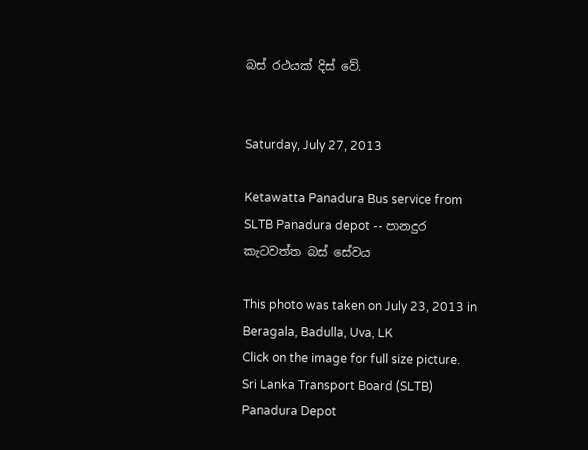බස් රථයක් දිස් වේ.


Saturday, July 27, 2013

Ketawatta Panadura Bus service from SLTB Panadura depot -- පානදුර කැටවත්ත බස් සේවය

This photo was taken on July 23, 2013 in Beragala, Badulla, Uva, LK
Click on the image for full size picture.
Sri Lanka Transport Board (SLTB) Panadura Depot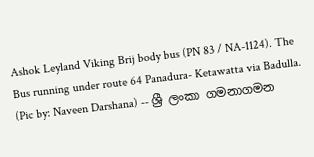Ashok Leyland Viking Brij body bus (PN 83 / NA-1124). The Bus running under route 64 Panadura- Ketawatta via Badulla. (Pic by: Naveen Darshana) -- ශ්‍රී ලංකා ගමනාගමන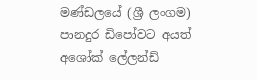මණ්ඩලයේ (ශ්‍රී ලංගම) පානදුර ඩිපෝවට අයත් අශෝක් ලේලන්ඩ්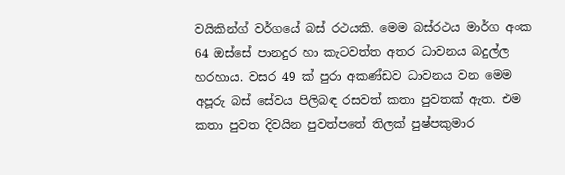වයිකින්ග් වර්ගයේ බස් රථයකි. මෙම බස්රථය මාර්ග අංක 64 ඔස්සේ පානදුර හා කැටවත්ත අතර ධාවනය බදුල්ල හරහාය. වසර 49 ක් පුරා අකණ්ඩව ධාවනය වන මෙම අපූරු බස් සේවය පිලිබඳ රසවත් කතා පුවතක් ඇත. එම කතා පුවත දිවයින පුවත්පතේ තිලක් පුෂ්පකුමාර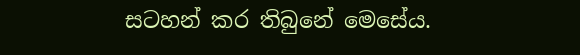සටහන් කර තිබුනේ මෙසේය.